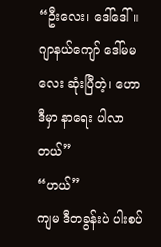“ဦးလေး၊ ဒေါ်ဒေါ်။ ဂျာနယ်ကျော် ဒေါ်မမလေး ဆုံးပြီတဲ့၊ ဟောဒီမှာ နာရေး ပါလာတယ်”
“ဟယ်”
ကျမ ဒီတခွန်းပဲ ပါးစပ်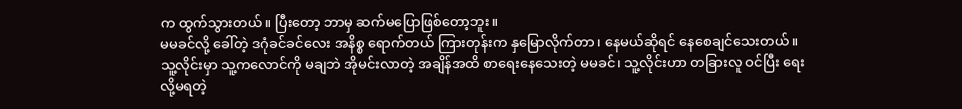က ထွက်သွားတယ်။ ပြီးတော့ ဘာမှ ဆက်မပြောဖြစ်တော့ဘူး။
မမခင်လို့ ခေါ်တဲ့ ဒဂုံခင်ခင်လေး အနိစ္စ ရောက်တယ် ကြားတုန်းက နှမြောလိုက်တာ၊ နေမယ်ဆိုရင် နေစေချင်သေးတယ်။
သူ့လိုင်းမှာ သူ့ကလောင်ကို မချဘဲ အိုမင်းလာတဲ့ အချိန်အထိ စာရေးနေသေးတဲ့ မမခင်၊ သူ့လိုင်းဟာ တခြားလူ ဝင်ပြီး ရေးလို့မရတဲ့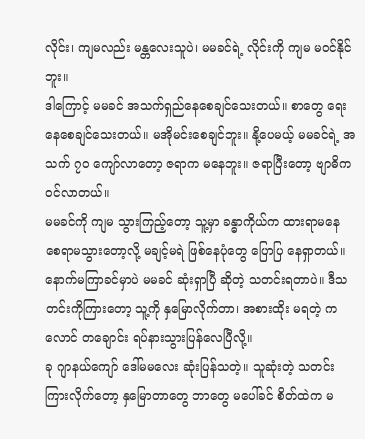လိုင်း၊ ကျမလည်း မန္တလေးသူပဲ၊ မမခင်ရဲ့ လိုင်းကို ကျမ မဝင်နိုင်ဘူး။
ဒါကြောင့် မမခင် အသက်ရှည်နေစေချင်သေးတယ်။ စာတွေ ရေးနေစေချင်သေးတယ်။ မအိုမင်းစေချင်ဘူး။ နို့ပေမယ့် မမခင်ရဲ့ အသက် ၇၀ ကျော်လာတော့ ဇရာက မနေဘူး။ ဇရာပြီးတော့ ဗျာဓိက ဝင်လာတယ်။
မမခင်ကို ကျမ သွားကြည့်တော့ သူ့မှာ ခန္ဓာကိုယ်က ထားရာမနေ စေရာမသွားတော့လို့ မချင့်မရဲ ဖြစ်နေပုံတွေ ပြောပြ နေရှာတယ်။
နောက်မကြာခင်မှာပဲ မမခင် ဆုံးရှာပြီ ဆိုတဲ့ သတင်းရတာပဲ။ ဒီသတင်းကိုကြားတော့ သူ့ကို နှမြောလိုက်တာ၊ အစားထိုး မရတဲ့ ကလောင် တချောင်း ရပ်နားသွားပြန်လေပြီလို့။
ခု ဂျာနယ်ကျော် ဒေါ်မမလေး ဆုံးပြန်သတဲ့။ သူဆုံးတဲ့ သတင်း ကြားလိုက်တော့ နှမြောတာတွေ ဘာတွေ မပေါ်ခင် စိတ်ထဲက မ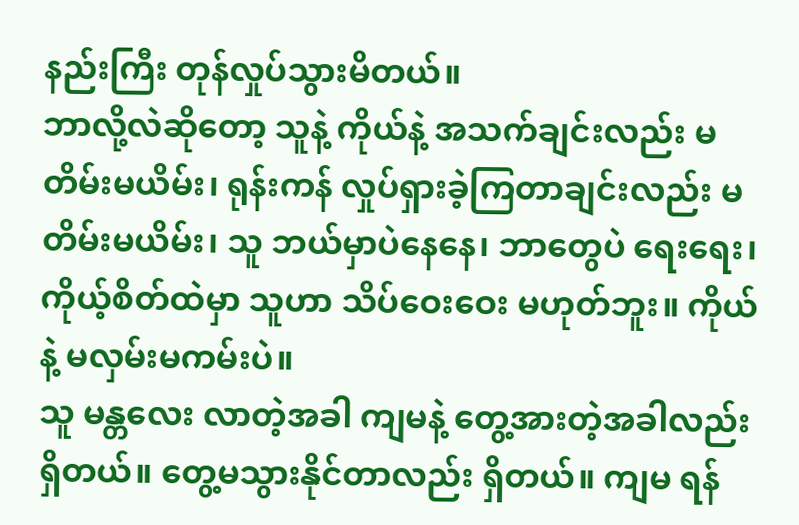နည်းကြီး တုန်လှုပ်သွားမိတယ်။
ဘာလို့လဲဆိုတော့ သူနဲ့ ကိုယ်နဲ့ အသက်ချင်းလည်း မတိမ်းမယိမ်း၊ ရုန်းကန် လှုပ်ရှားခဲ့ကြတာချင်းလည်း မတိမ်းမယိမ်း၊ သူ ဘယ်မှာပဲနေနေ၊ ဘာတွေပဲ ရေးရေး၊ ကိုယ့်စိတ်ထဲမှာ သူဟာ သိပ်ဝေးဝေး မဟုတ်ဘူး။ ကိုယ်နဲ့ မလှမ်းမကမ်းပဲ။
သူ မန္တလေး လာတဲ့အခါ ကျမနဲ့ တွေ့အားတဲ့အခါလည်း ရှိတယ်။ တွေ့မသွားနိုင်တာလည်း ရှိတယ်။ ကျမ ရန်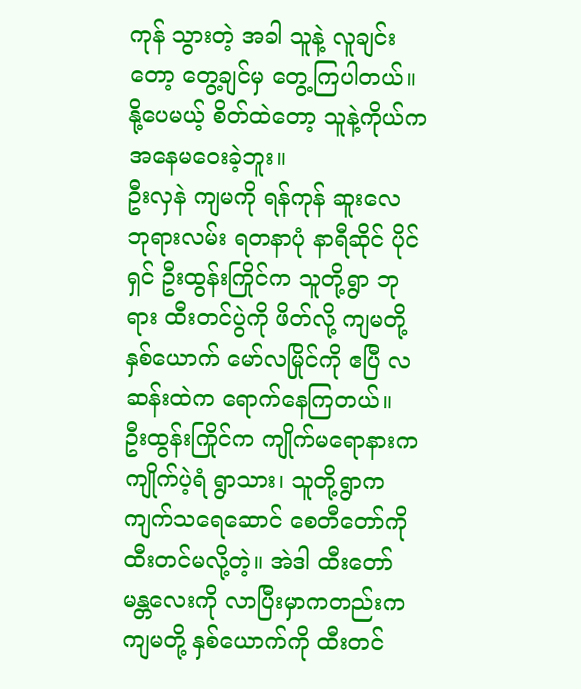ကုန် သွားတဲ့ အခါ သူနဲ့ လူချင်းတော့ တွေ့ချင်မှ တွေ့ကြပါတယ်။ နို့ပေမယ့် စိတ်ထဲတော့ သူနဲ့ကိုယ်က အနေမဝေးခဲ့ဘူး။
ဦးလှနဲ ကျမကို ရန်ကုန် ဆူးလေ ဘုရားလမ်း ရတနာပုံ နာရီဆိုင် ပိုင်ရှင် ဦးထွန်းကြိုင်က သူတို့ရွာ ဘုရား ထီးတင်ပွဲကို ဖိတ်လို့ ကျမတို့ နှစ်ယောက် မော်လမြိုင်ကို ဧပြီ လဆန်းထဲက ရောက်နေကြတယ်။
ဦးထွန်းကြိုင်က ကျိုက်မရောနားက ကျိုက်ပဲ့ရံ ရွာသား၊ သူတို့ရွာက ကျက်သရေဆောင် စေတီတော်ကို ထီးတင်မလို့တဲ့။ အဲဒါ ထီးတော် မန္တလေးကို လာပြီးမှာကတည်းက ကျမတို့ နှစ်ယောက်ကို ထီးတင်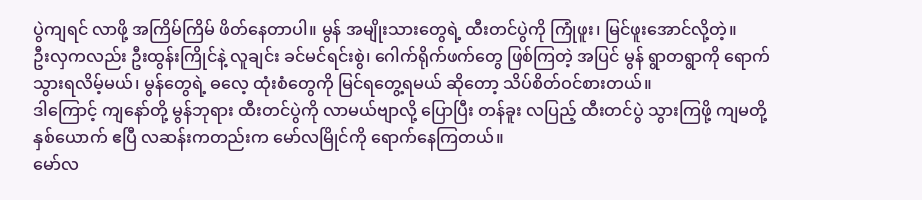ပွဲကျရင် လာဖို့ အကြိမ်ကြိမ် ဖိတ်နေတာပါ။ မွန် အမျိုးသားတွေရဲ့ ထီးတင်ပွဲကို ကြုံဖူး၊ မြင်ဖူးအောင်လို့တဲ့။
ဦးလှကလည်း ဦးထွန်းကြိုင်နဲ့ လူချင်း ခင်မင်ရင်းစွဲ၊ ဂေါက်ရိုက်ဖက်တွေ ဖြစ်ကြတဲ့ အပြင် မွန် ရွာတရွာကို ရောက်သွားရလိမ့်မယ်၊ မွန်တွေရဲ့ ဓလေ့ ထုံးစံတွေကို မြင်ရတွေ့ရမယ် ဆိုတော့ သိပ်စိတ်ဝင်စားတယ်။
ဒါကြောင့် ကျနော်တို့ မွန်ဘုရား ထီးတင်ပွဲကို လာမယ်ဗျာလို့ ပြောပြီး တန်ခူး လပြည့် ထီးတင်ပွဲ သွားကြဖို့ ကျမတို့ နှစ်ယောက် ဧပြီ လဆန်းကတည်းက မော်လမြိုင်ကို ရောက်နေကြတယ်။
မော်လ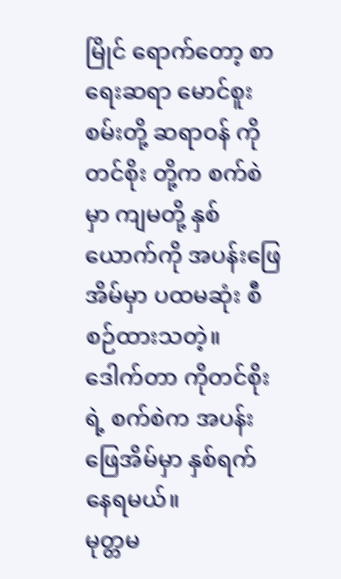မြိုင် ရောက်တော့ စာရေးဆရာ မောင်စူးစမ်းတို့ ဆရာဝန် ကိုတင်စိုး တို့က စက်စဲမှာ ကျမတို့ နှစ်ယောက်ကို အပန်းဖြေ အိမ်မှာ ပထမဆုံး စီစဉ်ထားသတဲ့။ ဒေါက်တာ ကိုတင်စိုး ရဲ့ စက်စဲက အပန်းဖြေအိမ်မှာ နှစ်ရက် နေရမယ်။
မုတ္တမ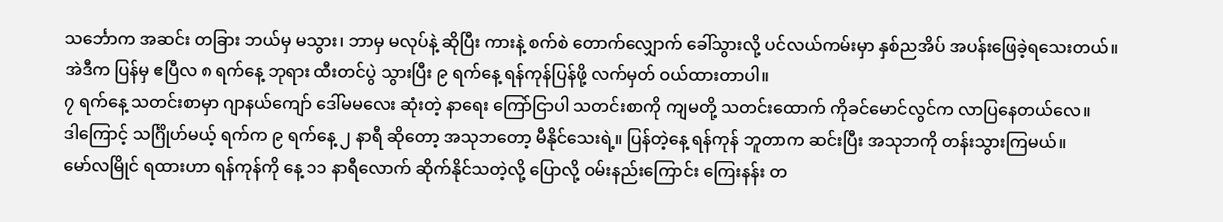သင်္ဘောက အဆင်း တခြား ဘယ်မှ မသွား၊ ဘာမှ မလုပ်နဲ့ ဆိုပြီး ကားနဲ့ စက်စဲ တောက်လျှောက် ခေါ်သွားလို့ ပင်လယ်ကမ်းမှာ နှစ်ညအိပ် အပန်းဖြေခဲ့ရသေးတယ်။
အဲဒီက ပြန်မှ ဧပြီလ ၈ ရက်နေ့ ဘုရား ထီးတင်ပွဲ သွားပြီး ၉ ရက်နေ့ ရန်ကုန်ပြန်ဖို့ လက်မှတ် ဝယ်ထားတာပါ။
၇ ရက်နေ့ သတင်းစာမှာ ဂျာနယ်ကျော် ဒေါ်မမလေး ဆုံးတဲ့ နာရေး ကြော်ငြာပါ သတင်းစာကို ကျမတို့ သတင်းထောက် ကိုခင်မောင်လွင်က လာပြနေတယ်လေ။
ဒါကြောင့် သင်္ဂြိုဟ်မယ့် ရက်က ၉ ရက်နေ့ ၂ နာရီ ဆိုတော့ အသုဘတော့ မီနိုင်သေးရဲ့။ ပြန်တဲ့နေ့ ရန်ကုန် ဘူတာက ဆင်းပြီး အသုဘကို တန်းသွားကြမယ်။
မော်လမြိုင် ရထားဟာ ရန်ကုန်ကို နေ့ ၁၁ နာရီလောက် ဆိုက်နိုင်သတဲ့လို့ ပြောလို့ ဝမ်းနည်းကြောင်း ကြေးနန်း တ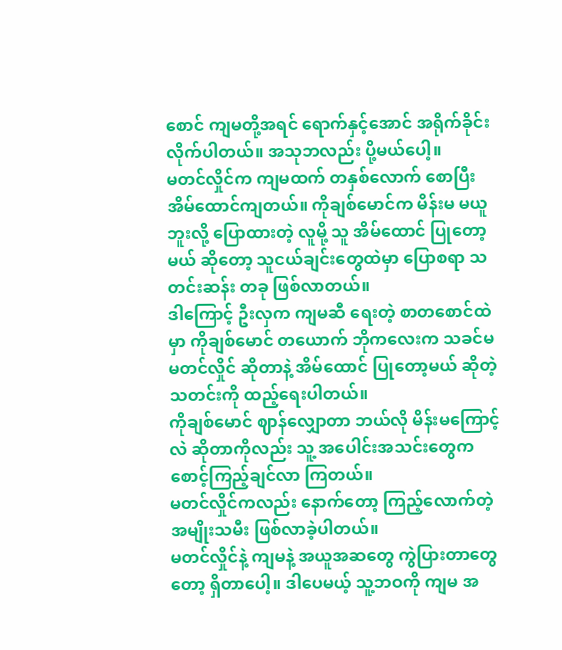စောင် ကျမတို့အရင် ရောက်နှင့်အောင် အရိုက်ခိုင်းလိုက်ပါတယ်။ အသုဘလည်း ပို့မယ်ပေါ့။
မတင်လှိုင်က ကျမထက် တနှစ်လောက် စောပြီး အိမ်ထောင်ကျတယ်။ ကိုချစ်မောင်က မိန်းမ မယူဘူးလို့ ပြောထားတဲ့ လူမို့ သူ အိမ်ထောင် ပြုတော့မယ် ဆိုတော့ သူငယ်ချင်းတွေထဲမှာ ပြောစရာ သတင်းဆန်း တခု ဖြစ်လာတယ်။
ဒါကြောင့် ဦးလှက ကျမဆီ ရေးတဲ့ စာတစောင်ထဲမှာ ကိုချစ်မောင် တယောက် ဘိုကလေးက သခင်မ မတင်လှိုင် ဆိုတာနဲ့ အိမ်ထောင် ပြုတော့မယ် ဆိုတဲ့ သတင်းကို ထည့်ရေးပါတယ်။
ကိုချစ်မောင် ဈာန်လျှောတာ ဘယ်လို မိန်းမကြောင့်လဲ ဆိုတာကိုလည်း သူ့ အပေါင်းအသင်းတွေက စောင့်ကြည့်ချင်လာ ကြတယ်။
မတင်လှိုင်ကလည်း နောက်တော့ ကြည့်လောက်တဲ့ အမျိုးသမီး ဖြစ်လာခဲ့ပါတယ်။
မတင်လှိုင်နဲ့ ကျမနဲ့ အယူအဆတွေ ကွဲပြားတာတွေတော့ ရှိတာပေါ့။ ဒါပေမယ့် သူ့ဘဝကို ကျမ အ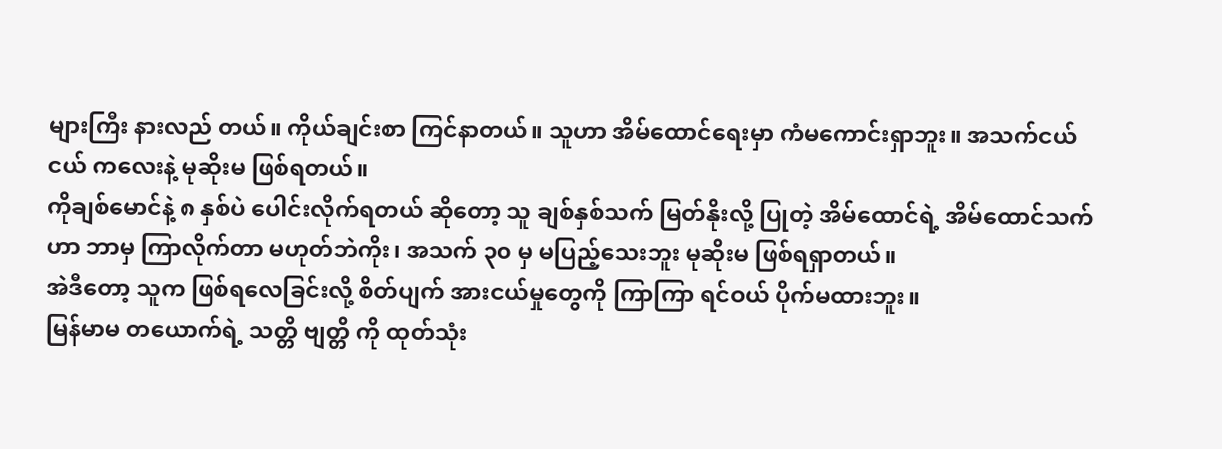များကြီး နားလည် တယ်။ ကိုယ်ချင်းစာ ကြင်နာတယ်။ သူဟာ အိမ်ထောင်ရေးမှာ ကံမကောင်းရှာဘူး။ အသက်ငယ်ငယ် ကလေးနဲ့ မုဆိုးမ ဖြစ်ရတယ်။
ကိုချစ်မောင်နဲ့ ၈ နှစ်ပဲ ပေါင်းလိုက်ရတယ် ဆိုတော့ သူ ချစ်နှစ်သက် မြတ်နိုးလို့ ပြုတဲ့ အိမ်ထောင်ရဲ့ အိမ်ထောင်သက်ဟာ ဘာမှ ကြာလိုက်တာ မဟုတ်ဘဲကိုး၊ အသက် ၃၀ မှ မပြည့်သေးဘူး မုဆိုးမ ဖြစ်ရရှာတယ်။
အဲဒီတော့ သူက ဖြစ်ရလေခြင်းလို့ စိတ်ပျက် အားငယ်မှုတွေကို ကြာကြာ ရင်ဝယ် ပိုက်မထားဘူး။
မြန်မာမ တယောက်ရဲ့ သတ္တိ ဗျတ္တိ ကို ထုတ်သုံး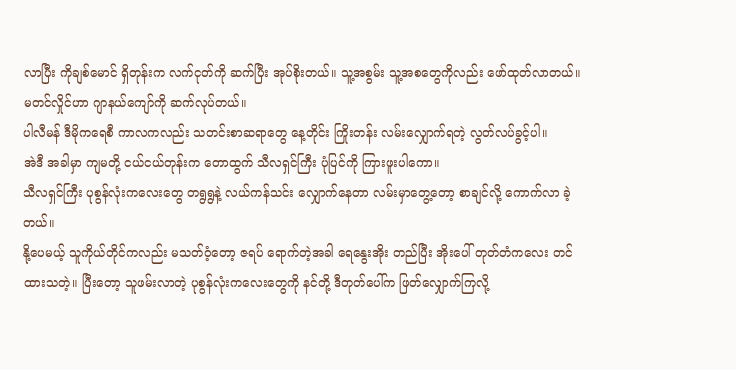လာပြီး ကိုချစ်မောင် ရှိတုန်းက လက်ငုတ်ကို ဆက်ပြီး အုပ်စိုးတယ်။ သူ့အစွမ်း သူ့အစတွေကိုလည်း ဖော်ထုတ်လာတယ်။
မတင်လှိုင်ဟာ ဂျာနယ်ကျော်ကို ဆက်လုပ်တယ်။
ပါလီမန် ဒီမိုကရေစီ ကာလကလည်း သတင်းစာဆရာတွေ နေ့တိုင်း ကြိုးတန်း လမ်းလျှောက်ရတဲ့ လွတ်လပ်ခွင့်ပါ။
အဲဒီ အခါမှာ ကျမတို့ ငယ်ငယ်တုန်းက တောထွက် သီလရှင်ကြီး ပုံပြင်ကို ကြားဖူးပါကော။
သီလရှင်ကြီး ပုစွန်လုံးကလေးတွေ တရွရွနဲ့ လယ်ကန်သင်း လျှောက်နေတာ လမ်းမှာတွေ့တော့ စာချင်လို့ ကောက်လာ ခဲ့တယ်။
နို့ပေမယ့် သူကိုယ်တိုင်ကလည်း မသတ်ဝံ့တော့ ဇရပ် ရောက်တဲ့အခါ ရေနွေးအိုး တည်ပြီး အိုးပေါ် တုတ်တံကလေး တင်ထားသတဲ့။ ပြီးတော့ သူဖမ်းလာတဲ့ ပုစွန်လုံးကလေးတွေကို နင်တို့ ဒီတုတ်ပေါ်က ဖြတ်လျှောက်ကြလို့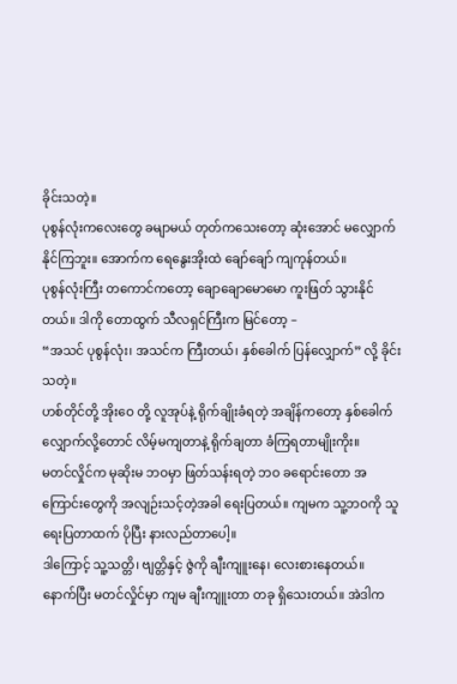ခိုင်းသတဲ့။
ပုစွန်လုံးကလေးတွေ ခမျာမယ် တုတ်ကသေးတော့ ဆုံးအောင် မလျှောက်နိုင်ကြဘူး။ အောက်က ရေနွေးအိုးထဲ ချော်ချော် ကျကုန်တယ်။
ပုစွန်လုံးကြီး တကောင်ကတော့ ချောချောမောမော ကူးဖြတ် သွားနိုင်တယ်။ ဒါကို တောထွက် သီလရှင်ကြီးက မြင်တော့ –
“အသင် ပုစွန်လုံး၊ အသင်က ကြီးတယ်၊ နှစ်ခေါက် ပြန်လျှောက်” လို့ ခိုင်းသတဲ့။
ဟစ်တိုင်တို့ အိုးဝေ တို့ လူအုပ်နဲ့ ရိုက်ချိုးခံရတဲ့ အချိန်ကတော့ နှစ်ခေါက် လျှောက်လို့တောင် လိမ့်မကျတာနဲ့ ရိုက်ချတာ ခံကြရတာမျိုးကိုး။
မတင်လှိုင်က မုဆိုးမ ဘဝမှာ ဖြတ်သန်းရတဲ့ ဘဝ ခရောင်းတော အကြောင်းတွေကို အလျဉ်းသင့်တဲ့အခါ ရေးပြတယ်။ ကျမက သူ့ဘဝကို သူရေးပြတာထက် ပိုပြီး နားလည်တာပေါ့။
ဒါကြောင့် သူ့သတ္တိ၊ ဗျတ္တိနှင့် ဇွဲကို ချီးကျူးနေ၊ လေးစားနေတယ်။
နောက်ပြီး မတင်လှိုင်မှာ ကျမ ချီးကျူးတာ တခု ရှိသေးတယ်။ အဲဒါက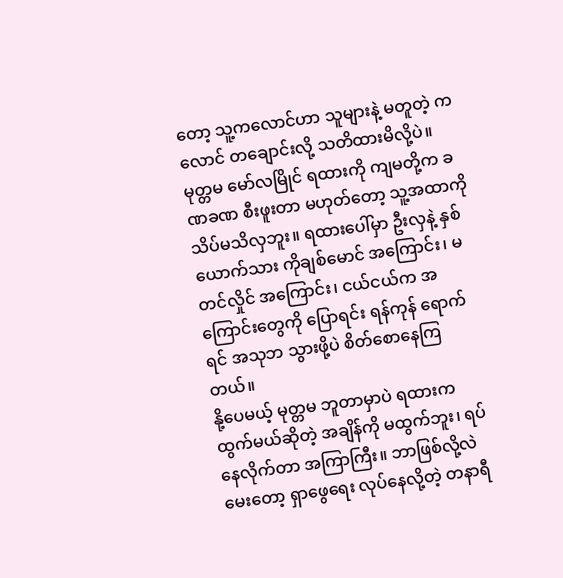တော့ သူ့ကလောင်ဟာ သူများနဲ့ မတူတဲ့ ကလောင် တချောင်းလို့ သတိထားမိလို့ပဲ။
မုတ္တမ မော်လမြိုင် ရထားကို ကျမတို့က ခဏခဏ စီးဖူးတာ မဟုတ်တော့ သူ့အထာကို သိပ်မသိလှဘူး။ ရထားပေါ်မှာ ဦးလှနဲ့ နှစ်ယောက်သား ကိုချစ်မောင် အကြောင်း၊ မတင်လှိုင် အကြောင်း၊ ငယ်ငယ်က အကြောင်းတွေကို ပြောရင်း ရန်ကုန် ရောက်ရင် အသုဘ သွားဖို့ပဲ စိတ်စောနေကြတယ်။
နို့ပေမယ့် မုတ္တမ ဘူတာမှာပဲ ရထားက ထွက်မယ်ဆိုတဲ့ အချိန်ကို မထွက်ဘူး၊ ရပ်နေလိုက်တာ အကြာကြီး။ ဘာဖြစ်လို့လဲ မေးတော့ ရှာဖွေရေး လုပ်နေလို့တဲ့ တနာရီ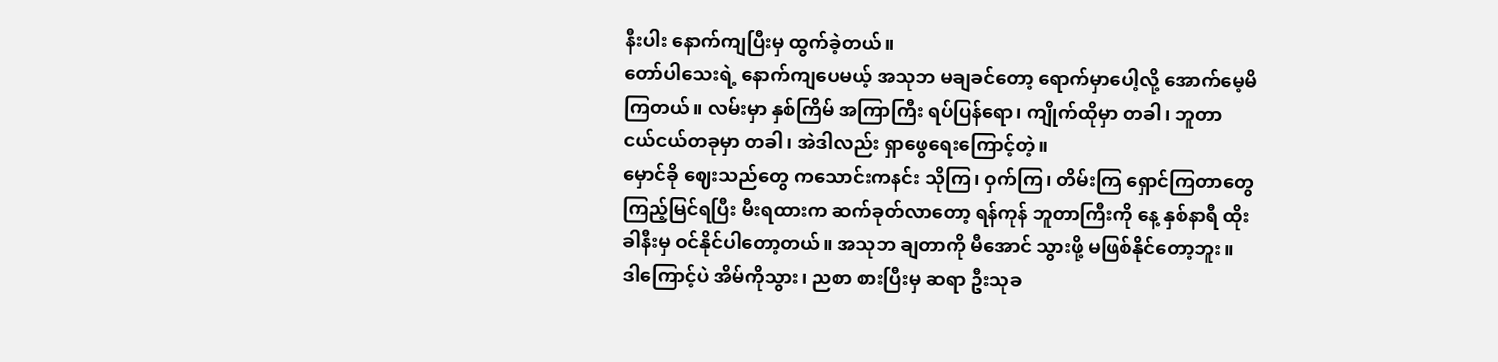နီးပါး နောက်ကျပြီးမှ ထွက်ခဲ့တယ်။
တော်ပါသေးရဲ့ နောက်ကျပေမယ့် အသုဘ မချခင်တော့ ရောက်မှာပေါ့လို့ အောက်မေ့မိကြတယ်။ လမ်းမှာ နှစ်ကြိမ် အကြာကြီး ရပ်ပြန်ရော၊ ကျိုက်ထိုမှာ တခါ၊ ဘူတာ ငယ်ငယ်တခုမှာ တခါ၊ အဲဒါလည်း ရှာဖွေရေးကြောင့်တဲ့။
မှောင်ခို ဈေးသည်တွေ ကသောင်းကနင်း သိုကြ၊ ဝှက်ကြ၊ တိမ်းကြ ရှောင်ကြတာတွေ ကြည့်မြင်ရပြီး မီးရထားက ဆက်ခုတ်လာတော့ ရန်ကုန် ဘူတာကြီးကို နေ့ နှစ်နာရီ ထိုးခါနီးမှ ဝင်နိုင်ပါတော့တယ်။ အသုဘ ချတာကို မီအောင် သွားဖို့ မဖြစ်နိုင်တော့ဘူး။
ဒါကြောင့်ပဲ အိမ်ကိုသွား၊ ညစာ စားပြီးမှ ဆရာ ဦးသုခ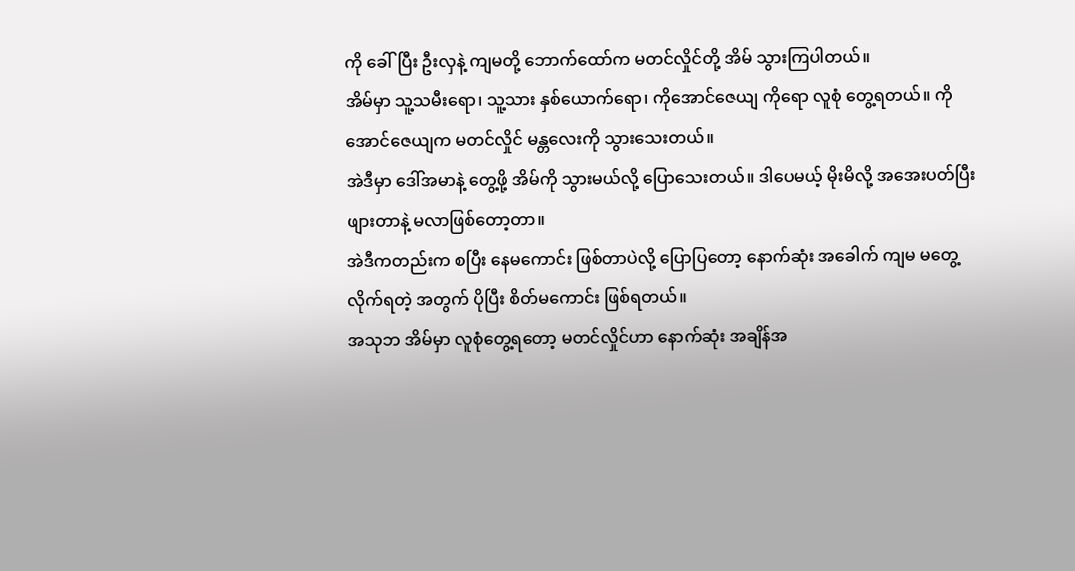ကို ခေါ်ပြီး ဦးလှနဲ့ ကျမတို့ ဘောက်ထော်က မတင်လှိုင်တို့ အိမ် သွားကြပါတယ်။
အိမ်မှာ သူ့သမီးရော၊ သူ့သား နှစ်ယောက်ရော၊ ကိုအောင်ဇေယျ ကိုရော လူစုံ တွေ့ရတယ်။ ကိုအောင်ဇေယျက မတင်လှိုင် မန္တလေးကို သွားသေးတယ်။
အဲဒီမှာ ဒေါ်အမာနဲ့ တွေ့ဖို့ အိမ်ကို သွားမယ်လို့ ပြောသေးတယ်။ ဒါပေမယ့် မိုးမိလို့ အအေးပတ်ပြီး ဖျားတာနဲ့ မလာဖြစ်တော့တာ။
အဲဒီကတည်းက စပြီး နေမကောင်း ဖြစ်တာပဲလို့ ပြောပြတော့ နောက်ဆုံး အခေါက် ကျမ မတွေ့လိုက်ရတဲ့ အတွက် ပိုပြီး စိတ်မကောင်း ဖြစ်ရတယ်။
အသုဘ အိမ်မှာ လူစုံတွေ့ရတော့ မတင်လှိုင်ဟာ နောက်ဆုံး အချိန်အ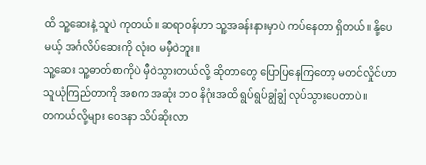ထိ သူ့ဆေးနဲ့ သူပဲ ကုတယ်။ ဆရာဝန်ဟာ သူ့အခန်းနားမှာပဲ ကပ်နေတာ ရှိတယ်။ နို့ပေမယ့် အင်္ဂလိပ်ဆေးကို လုံးဝ မမှီဝဲဘူး။
သူ့ဆေး သူ့ဓာတ်စာကိုပဲ မှီဝဲသွားတယ်လို့ ဆိုတာတွေ ပြောပြနေကြတော့ မတင်လှိုင်ဟာ သူယုံကြည်တာကို အစက အဆုံး ဘဝ နိဂုံးအထိ ရွပ်ရွပ်ချွံချွံ လုပ်သွားပေတာပဲ။
တကယ်လို့များ ဝေဒနာ သိပ်ဆိုးလာ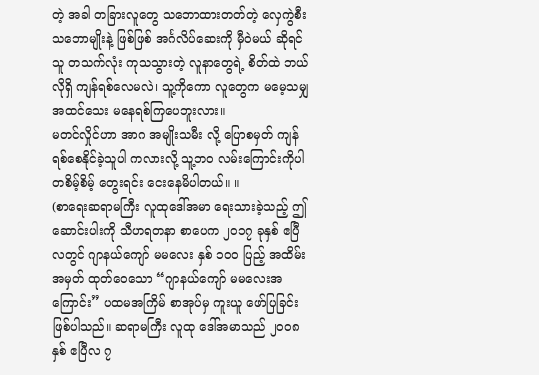တဲ့ အခါ တခြားလူတွေ သဘောထားတတ်တဲ့ လှေကွဲစီး သဘောမျိုးနဲ့ ဖြစ်ဖြစ် အင်္ဂလိပ်ဆေးကို မှီဝဲမယ် ဆိုရင် သူ တသက်လုံး ကုသသွားတဲ့ လူနာတွေရဲ့ စိတ်ထဲ ဘယ်လိုရှိ ကျန်ရစ်လေမလဲ၊ သူ့ကိုကော လူတွေက မမေ့သမျှ အထင်သေး မနေရစ်ကြပေဘူးလား။
မတင်လှိုင်ဟာ အာဂ အမျိုးသမီး လို့ ပြောစမှတ် ကျန်ရစ်စေနိုင်ခဲ့သူပါ ကလားလို့ သူ့ဘဝ လမ်းကြောင်းကိုပါ တစိမ့်စိမ့် တွေးရင်း ငေးနေမိပါတယ်။ ။
(စာရေးဆရာမကြီး လူထုဒေါ်အမာ ရေးသားခဲ့သည့် ဤဆောင်းပါးကို သီဟရတနာ စာပေက ၂၀၁၇ ခုနှစ် ဧပြီလတွင် ဂျာနယ်ကျော် မမလေး နှစ် ၁၀၀ ပြည့် အထိမ်းအမှတ် ထုတ်ဝေသော “ဂျာနယ်ကျော် မမလေးအကြောင်း” ပထမအကြိမ် စာအုပ်မှ ကူးယူ ဖော်ပြခြင်း ဖြစ်ပါသည်။ ဆရာမကြီး လူထု ဒေါ်အမာသည် ၂၀၀၈ နှစ် ဧပြီလ ၇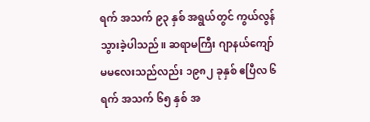ရက် အသက် ၉၃ နှစ် အရွယ်တွင် ကွယ်လွန်သွားခဲ့ပါသည်။ ဆရာမကြီး ဂျာနယ်ကျော် မမလေးသည်လည်း ၁၉၈၂ ခုနှစ် ဧပြီလ ၆ ရက် အသက် ၆၅ နှစ် အ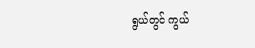ရွယ်တွင် ကွယ်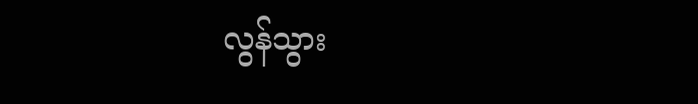လွန်သွား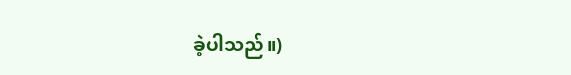ခဲ့ပါသည်။)